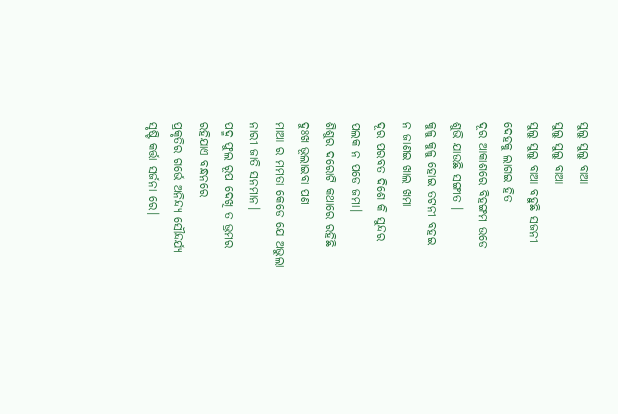ସୁଲୁ ସୁଲୁ ବାଆ
ସୁଲୁ ସୁଲୁ ବାଆ
ସୁଲୁ ସୁଲୁ ବାଆ ବହୁଛି ସଜନୀ
ଦେହକୁ ଲାଗଇ ହିତ
ଦୂର ଆକାଶରେ ବିହଙ୍ଗମ ଉଡେ
ଶୁଭି ଯାଉଛି ସଙ୍ଗୀତ ।
କୁଳୁ କୁଳୁ ହୋଇ ତଟନୀ ବହଇ
ନ ଜାଣଇ ଖାଲ ଖମା
ଦୂର ପରବତ ଦିଶେ କି ସୁନ୍ଦର
ପଲକ ନ ପଡେ ଜମା।
ଶିଶୁର ଦରୋଟି କଥାରେ ରହିଛି
ଦୁଃଖ ଭୂଲାଇବା ପଣ
ମାଆ ର ମମତା କେଡେ ଯେ ଅଭୁଲା
ନାରୀ ଜାତି ସନମାନ।
ପଦ୍ମ ଫୁଲ ରୂପ ଦେଖି ତ ଭ୍ରମର
ରହିଯାଏ ବନ୍ଧନରେ
ପ୍ରକୃତିର ଗର୍ଭେ ଅନିନ୍ଦ୍ୟ ସୌନ୍ଦର୍ଯ୍ୟ
ସୃଷ୍ଟି କର୍ତ୍ତା ସର୍ଜନା ରେ।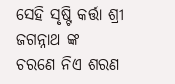ସେହି ସୃଷ୍ଟି କର୍ତ୍ତା ଶ୍ରୀ ଜଗନ୍ନାଥ ଙ୍କ
ଚରଣେ ନିଏ ଶରଣ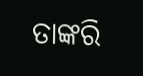ତାଙ୍କରି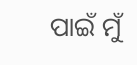ପାଇଁ ମୁଁ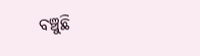ବଞ୍ଚୁଛି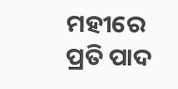ମହୀରେ
ପ୍ରତି ପାଦ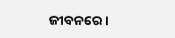ଜୀବନରେ।